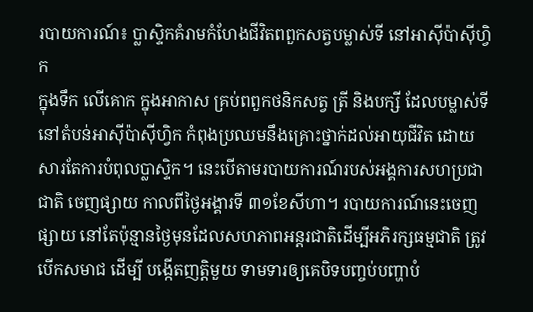របាយការណ៍៖ ប្លាស្ទិកគំរាមកំហែងជីវិតពពួកសត្វបម្លាស់ទី នៅអាស៊ីប៉ាស៊ីហ្វិក
ក្នុងទឹក លើគោក ក្នុងអាកាស គ្រប់ពពួកថនិកសត្វ ត្រី និងបក្សី ដែលបម្លាស់ទី នៅតំបន់អាស៊ីប៉ាស៊ីហ្វិក កំពុងប្រឈមនឹងគ្រោះថ្នាក់ដល់អាយុជីវិត ដោយសារតែការបំពុលប្លាស្ទិក។ នេះបើតាមរបាយការណ៍របស់អង្គការសហប្រជាជាតិ ចេញផ្សាយ កាលពីថ្ងៃអង្គារទី ៣១ខែសីហា។ របាយការណ៍នេះចេញផ្សាយ នៅតែប៉ុន្មានថ្ងៃមុនដែលសហភាពអន្តរជាតិដើម្បីអភិរក្សធម្មជាតិ ត្រូវបើកសមាជ ដើម្បី បង្កើតញត្តិមួយ ទាមទារឲ្យគេបិទបញ្ចប់បញ្ហាបំ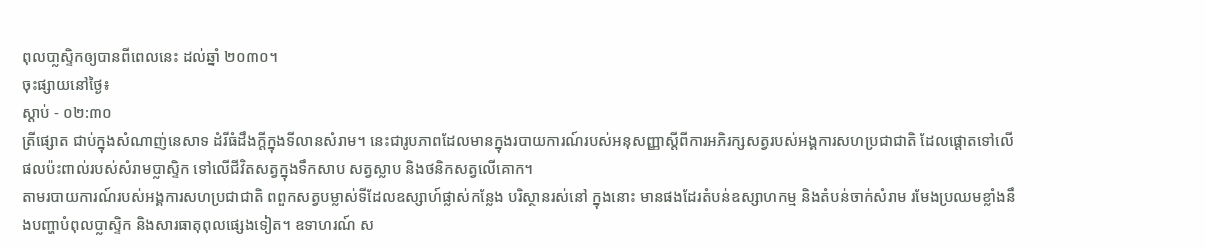ពុលបា្លស្ទិកឲ្យបានពីពេលនេះ ដល់ឆ្នាំ ២០៣០។
ចុះផ្សាយនៅថ្ងៃ៖
ស្តាប់ - ០២:៣០
ត្រីផ្សោត ជាប់ក្នុងសំណាញ់នេសាទ ដំរីធំដឹងក្តីក្នុងទីលានសំរាម។ នេះជារូបភាពដែលមានក្នុងរបាយការណ៍របស់អនុសញ្ញាស្តីពីការអភិរក្សសត្វរបស់អង្គការសហប្រជាជាតិ ដែលផ្តោតទៅលើផលប៉ះពាល់របស់សំរាមប្លាស្ទិក ទៅលើជីវិតសត្វក្នុងទឹកសាប សត្វស្លាប និងថនិកសត្វលើគោក។
តាមរបាយការណ៍របស់អង្គការសហប្រជាជាតិ ពពួកសត្វបម្លាស់ទីដែលឧស្សាហ៍ផ្លាស់កន្លែង បរិស្ថានរស់នៅ ក្នុងនោះ មានផងដែរតំបន់ឧស្សាហកម្ម និងតំបន់ចាក់សំរាម រមែងប្រឈមខ្លាំងនឹងបញ្ហាបំពុលប្លាស្ទិក និងសារធាតុពុលផ្សេងទៀត។ ឧទាហរណ៍ ស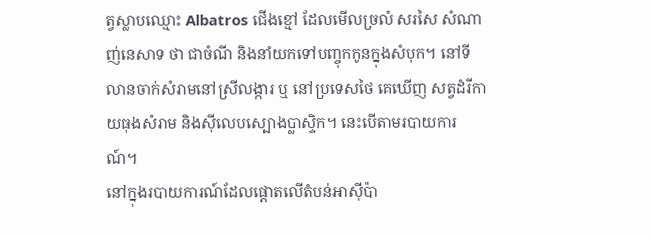ត្វស្លាបឈ្មោះ Albatros ជើងខ្មៅ ដែលមើលច្រលំ សរសៃ សំណាញ់នេសាទ ថា ជាចំណី និងនាំយកទៅបញ្ចុកកូនក្នុងសំបុក។ នៅទីលានចាក់សំរាមនៅស្រីលង្ការ ឬ នៅប្រទេសថៃ គេឃើញ សត្វដំរីកាយធុងសំរាម និងស៊ីលេបស្បោងប្លាស្ទិក។ នេះបើតាមរបាយការណ៍។
នៅក្នុងរបាយការណ៍ដែលផ្តោតលើតំបន់អាស៊ីប៉ា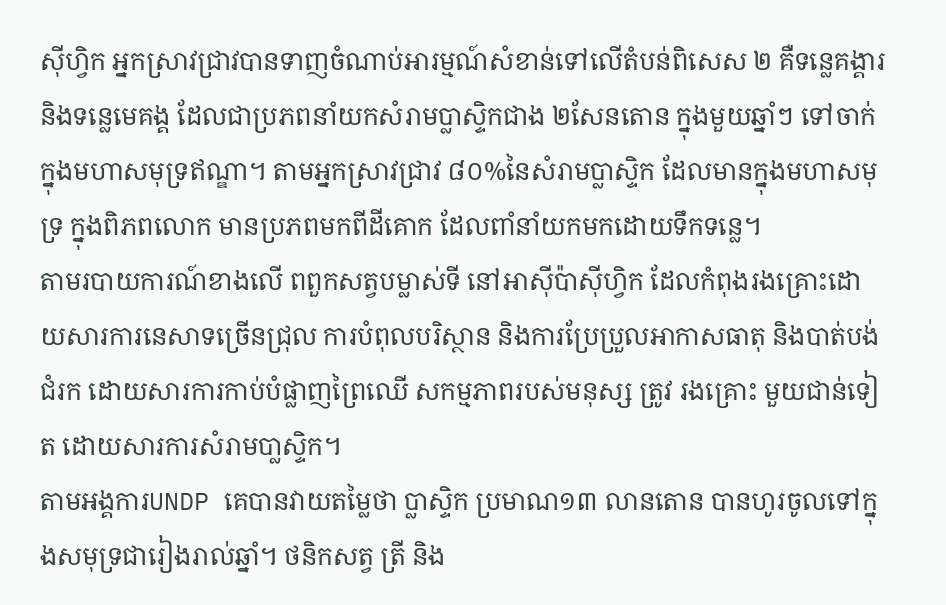ស៊ីហ្វិក អ្នកស្រាវជ្រាវបានទាញចំណាប់អារម្មណ៍សំខាន់ទៅលើតំបន់ពិសេស ២ គឺទន្លេគង្គារ និងទន្លេមេគង្គ ដែលជាប្រភពនាំយកសំរាមប្លាស្ទិកជាង ២សែនតោន ក្នុងមួយឆ្នាំៗ ទៅចាក់ក្នុងមហាសមុទ្រឥណ្ឌា។ តាមអ្នកស្រាវជ្រាវ ៨០%នៃសំរាមប្លាស្ទិក ដែលមានក្នុងមហាសមុទ្រ ក្នុងពិភពលោក មានប្រភពមកពីដីគោក ដែលពាំនាំយកមកដោយទឹកទន្លេ។
តាមរបាយការណ៍ខាងលើ ពពួកសត្វបម្លាស់ទី នៅអាស៊ីប៉ាស៊ីហ្វិក ដែលកំពុងរងគ្រោះដោយសារការនេសាទច្រើនជ្រុល ការបំពុលបរិស្ថាន និងការប្រែប្រួលអាកាសធាតុ និងបាត់បង់ជំរក ដោយសារការកាប់បំផ្លាញព្រៃឈើ សកម្មភាពរបស់មនុស្ស ត្រូវ រងគ្រោះ មួយជាន់ទៀត ដោយសារការសំរាមបា្លស្ទិក។
តាមអង្គការUNDP គេបានវាយតម្លៃថា ប្លាស្ទិក ប្រមាណ១៣ លានតោន បានហូរចូលទៅក្នុងសមុទ្រជារៀងរាល់ឆ្នាំ។ ថនិកសត្វ ត្រី និង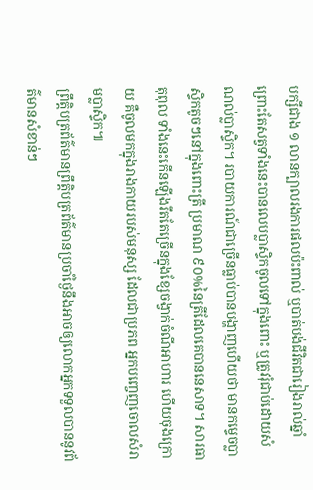បក្សីជាង ១ លានក្បាលរងការផលប៉ះពាល់ ឬបាត់បង់ជីវិតជារៀងរាល់ឆ្នាំ ព្រោះតែសត្វទាំងនេះបានលេបប្លាស្ទិកចូលទៅក្នុងពោះ ឬត្រូវរុំជាប់ដោយសំណល់ប្លាស្ទិក។ របាយការណ៍ជាច្រើនធ្លាប់បានបង្ហាញហើយថា មានកម្ទេចប្លាស្ទិកតូចៗនៅក្នុងពោះត្រី ប្រមាណ ៩០%នៃត្រីដែលគេបាននេសាទ។ សារធាតុពុល ទាំងនេះកើនឡើងរឹតតែច្រើនក្នុងខ្សែចង្វាក់ចំណីអាហារ ហើយចុងក្រោយ គឺចូលមកក្នុងរាងកាយរបស់មនុស្ស ដែលជាប្រភព អ្នកបញ្ចេញចោលសំរាមប្លាស្ទិក៕
ព្រឹត្តិបត្រព័ត៌មានព្រឹត្តិបត្រព័ត៌មានប្រចាំថ្ងៃនឹងអាចឲ្យលោកអ្នកទទួលបាននូវព័ត៌មានសំខាន់ៗ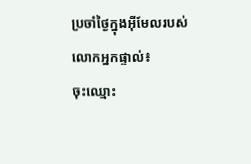ប្រចាំថ្ងៃក្នុងអ៊ីមែលរបស់លោកអ្នកផ្ទាល់៖
ចុះឈ្មោះ